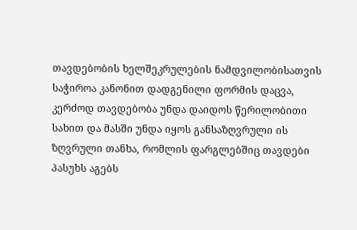თავდებობის ხელშეკრულების ნამდვილობისათვის საჭიროა კანონით დადგენილი ფორმის დაცვა, კერძოდ თავდებობა უნდა დაიდოს წერილობითი სახით და მასში უნდა იყოს განსაზღვრული ის ზღვრული თანხა, რომლის ფარგლებშიც თავდები პასუხს აგებს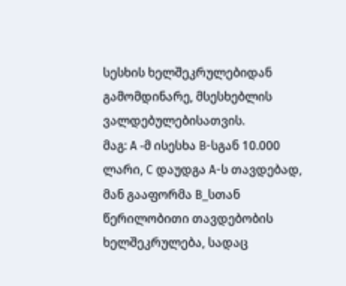სესხის ხელშეკრულებიდან გამომდინარე, მსესხებლის ვალდებულებისათვის.
მაგ: A -მ ისესხა B-სგან 10.000 ლარი, C დაუდგა A-ს თავდებად, მან გააფორმა B_სთან წერილობითი თავდებობის ხელშეკრულება, სადაც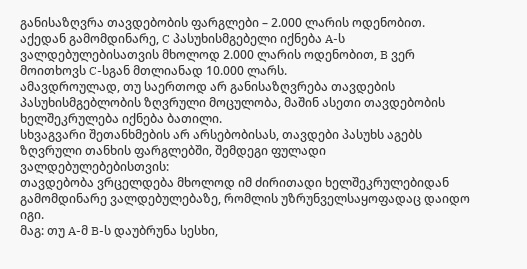განისაზღვრა თავდებობის ფარგლები – 2.000 ლარის ოდენობით. აქედან გამომდინარე, C პასუხისმგებელი იქნება A-ს ვალდებულებისათვის მხოლოდ 2.000 ლარის ოდენობით, B ვერ მოითხოვს C-სგან მთლიანად 10.000 ლარს.
ამავდროულად, თუ საერთოდ არ განისაზღვრება თავდების პასუხისმგებლობის ზღვრული მოცულობა, მაშინ ასეთი თავდებობის ხელშეკრულება იქნება ბათილი.
სხვაგვარი შეთანხმების არ არსებობისას, თავდები პასუხს აგებს ზღვრული თანხის ფარგლებში, შემდეგი ფულადი ვალდებულებებისთვის:
თავდებობა ვრცელდება მხოლოდ იმ ძირითადი ხელშეკრულებიდან გამომდინარე ვალდებულებაზე, რომლის უზრუნველსაყოფადაც დაიდო იგი.
მაგ: თუ A-მ B-ს დაუბრუნა სესხი,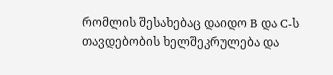რომლის შესახებაც დაიდო B და C-ს თავდებობის ხელშეკრულება და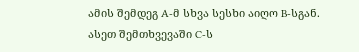ამის შემდეგ A-მ სხვა სესხი აიღო B-სგან. ასეთ შემთხვევაში C-ს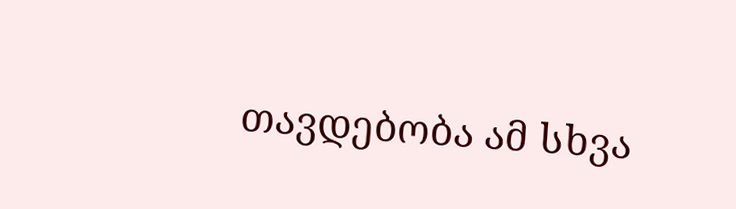თავდებობა ამ სხვა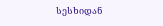სესხიდან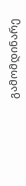გამომდინარე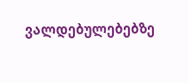ვალდებულებებზე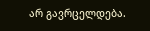არ გავრცელდება.